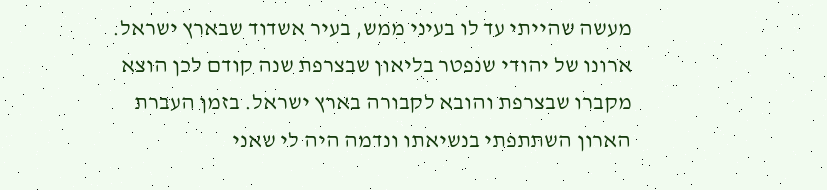מעשה שהייתי עד לו בעיני ממש, בעיר אשדוד שבארץ ישראל.
ארונו של יהודי שנפטר בליאון שבצרפת שנה קודם לכן הוצא מקברו שבצרפת והובא לקבורה בארץ ישראל. בזמן העברת הארון השתתפתי בנשיאתו ונדמה היה לי שאני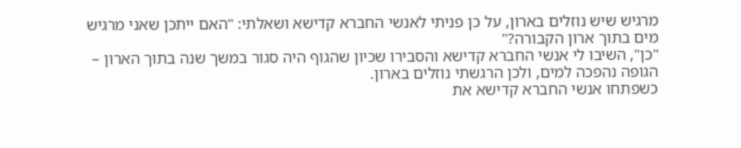מרגיש שיש נוזלים בארון, על כן פניתי לאנשי החברא קדישא ושאלתי: "האם ייתכן שאני מרגיש מים בתוך ארון הקבורה?"
"כן", השיבו לי אנשי החברא קדישא והסבירו שכיון שהגוף היה סגור במשך שנה בתוך הארון – הגופה נהפכה למים, ולכן הרגשתי נוזלים בארון.
כשפתחו אנשי החברא קדישא את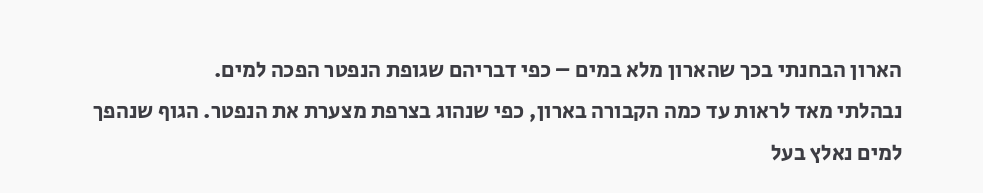הארון הבחנתי בכך שהארון מלא במים – כפי דבריהם שגופת הנפטר הפכה למים.
נבהלתי מאד לראות עד כמה הקבורה בארון, כפי שנהוג בצרפת מצערת את הנפטר. הגוף שנהפך למים נאלץ בעל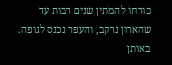כורחו להמתין שנים רבות עד שהארון נרקב, והעפר נכנס לגופה. באותן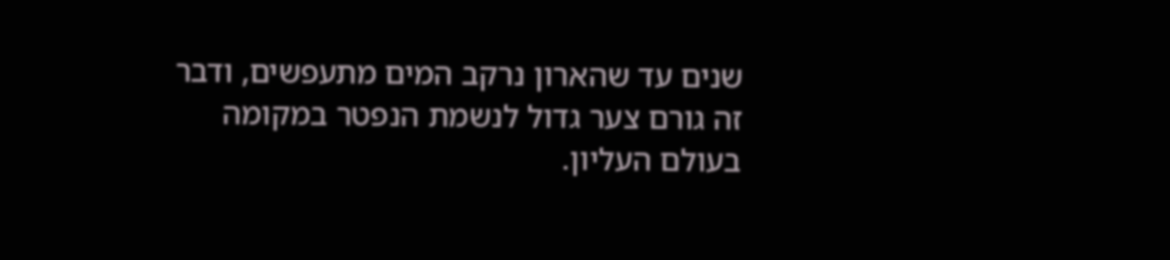שנים עד שהארון נרקב המים מתעפשים, ודבר זה גורם צער גדול לנשמת הנפטר במקומה בעולם העליון.